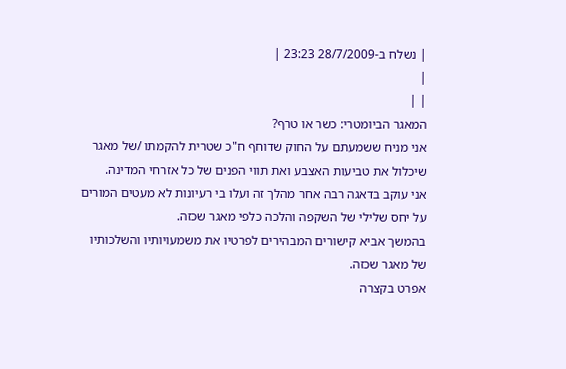| נשלח ב-28/7/2009 23:23 |
|
| |
המאגר הביומטרי: כשר או טרף?
אני מניח ששמעתם על החוק שדוחף ח"כ שטרית להקמתו /של מאגר שיכלול את טביעות האצבע ואת תווי הפנים של כל אזרחי המדינה.
אני עוקב בדאגה רבה אחר מהלך זה ועלו בי רעיונות לא מעטים המורים על יחס שלילי של השקפה והלכה כלפי מאגר שכזה.
בהמשך אביא קישורים המבהירים לפרטיו את משמעויותיו והשלכותיו של מאגר שכזה.
אפרט בקצרה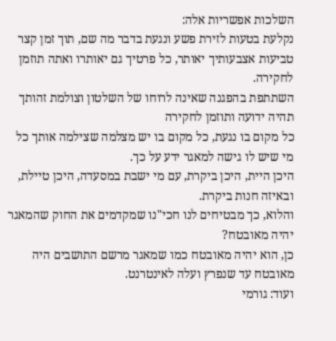השלכות אפשריות אלה:
נקלעת בטעות לזירת פשע ונגעת בדבר מה שם, תוך זמן קצר טביעות אצבעותיך יאותר, כל פרטיך גם יאותרו ואתה תוזמן לחקירה.
השתתפת בהפגנה שאינה לרוחו של השלטון וצולמת זהותך תהיה ידועה ותוזמן לחקירה
כל מקום בו נגעת, כל מקום בו יש מצלמה שצילמה אותך כל מי שיש לו גישה למאגר ידע על כך.
היכן היית, היכן ביקרת, עם מי ישבת במסעדה, היכן טיילת, ובאיזה חנות ביקרת.
והלוא, כך מבטיחים לנו חכי"נו שמקדמים את החוק שהמאגר יהיה מאובטח?
כן, הוא יהיה מאובטח כמו שמאגר מרשם התושבים היה מאובטח עד שנפרץ ועלה לאינטרנט.
ועוד: גורמי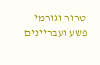טרור וגורמי פשע ועבריינים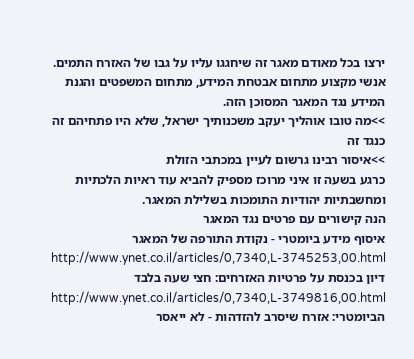ירצו בכל מאודם מאגר זה שיחגגו עליו על גבו של האזרח התמים.
אנשי מקצוע מתחום אבטחת המידע, מתחום המשפטים והגנת המידע נגד המאגר המסוכן הזה.
>>מה טובו אוהליך יעקב משכנותיך ישראל, שלא היו פתחיהם זה כנגד זה
>>איסור רבינו גרשום לעיין במכתבי הזולת
כרגע בשעה זו איני מרוכז מספיק להביא עוד ראיות הלכתיות ומחשבתיות יהודיות התומכות בשלילת המאגר.
הנה קישורים עם פרטים נגד המאגר
איסוף מידע ביומטרי - נקודת התורפה של המאגר
http://www.ynet.co.il/articles/0,7340,L-3745253,00.html
דיון בכנסת על פרטיות האזרחים: חצי שעה בלבד
http://www.ynet.co.il/articles/0,7340,L-3749816,00.html
הביומטרי: אזרח שיסרב להזדהות - לא ייאסר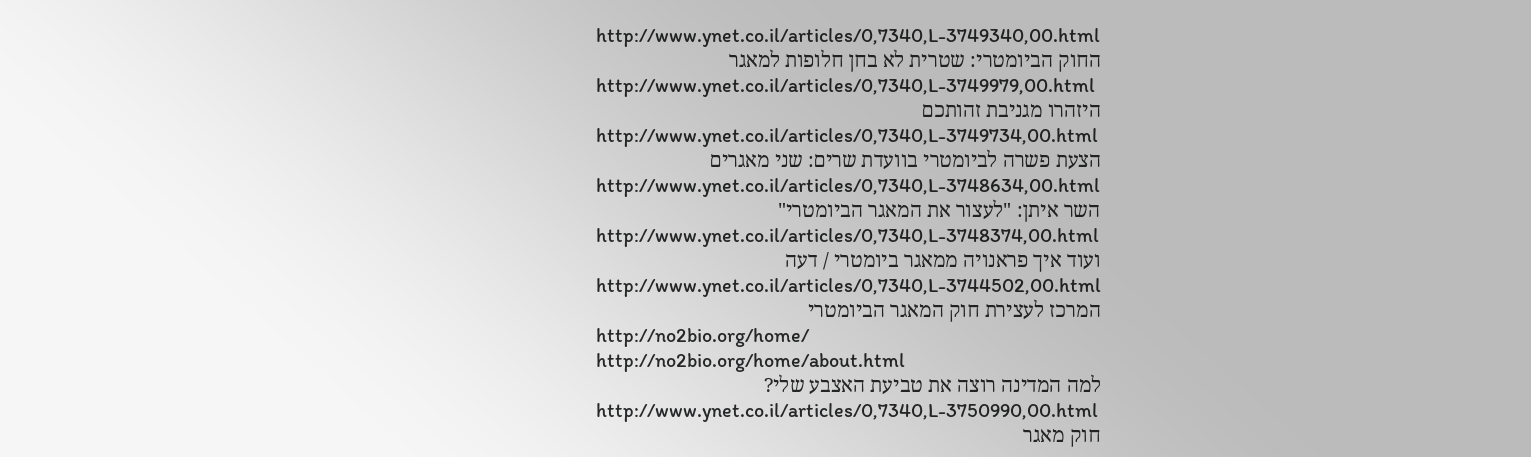http://www.ynet.co.il/articles/0,7340,L-3749340,00.html
החוק הביומטרי: שטרית לא בחן חלופות למאגר
http://www.ynet.co.il/articles/0,7340,L-3749979,00.html
היזהרו מגניבת זהותכם
http://www.ynet.co.il/articles/0,7340,L-3749734,00.html
הצעת פשרה לביומטרי בוועדת שרים: שני מאגרים
http://www.ynet.co.il/articles/0,7340,L-3748634,00.html
השר איתן: "לעצור את המאגר הביומטרי"
http://www.ynet.co.il/articles/0,7340,L-3748374,00.html
ועוד איך פראנויה ממאגר ביומטרי / דעה
http://www.ynet.co.il/articles/0,7340,L-3744502,00.html
המרכז לעצירת חוק המאגר הביומטרי
http://no2bio.org/home/
http://no2bio.org/home/about.html
למה המדינה רוצה את טביעת האצבע שלי?
http://www.ynet.co.il/articles/0,7340,L-3750990,00.html
חוק מאגר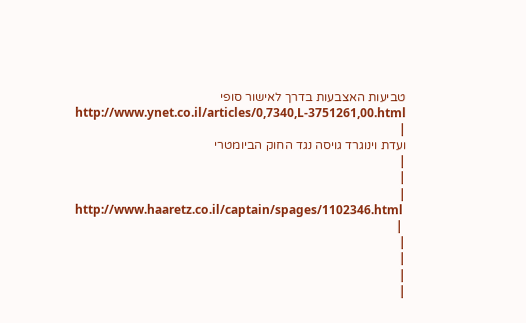טביעות האצבעות בדרך לאישור סופי
http://www.ynet.co.il/articles/0,7340,L-3751261,00.html
|
ועדת וינוגרד גויסה נגד החוק הביומטרי
|
|
|
http://www.haaretz.co.il/captain/spages/1102346.html
 |
|
|
|
|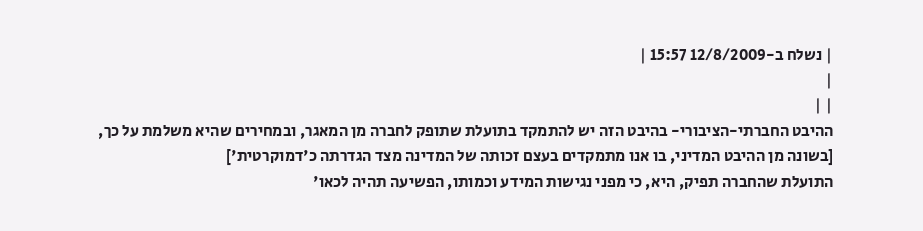| נשלח ב-12/8/2009 15:57 |
|
| |
ההיבט החברתי-הציבורי- בהיבט הזה יש להתמקד בתועלת שתופק לחברה מן המאגר, ובמחירים שהיא משלמת על כך, [בשונה מן ההיבט המדיני, בו אנו מתמקדים בעצם זכותה של המדינה מצד הגדרתה כ'דמוקרטית']
התועלת שהחברה תפיק, היא, כי מפני נגישות המידע וכמותו, הפשיעה תהיה לכאו'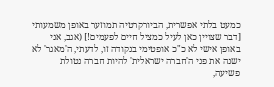כמעט בלתי אפשרית, הביורקרטיה תמוזער באופן משמעותי [דבר שצויין כאן לעיל כמציל חיים לפעמים!] (אגב, אני באופן אישי לא כ"כ אופטימי בנקודה זו, לדעתי, ה'מאגר' לא ישנה את פני ה'חברה ישראלית' להיות חברה נטולת פשיעה,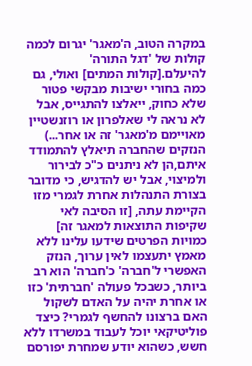במקרה הטוב, ה'מאגר' יגרום לכמה קולות של 'דגל התורה' להיעלם.[קולות המתים] ואולי, גם כמה בחורי ישיבות מבקשי פטור שלא כחוק, ייאלצו להתגייס, אבל לא נראה לי שאלפרון או רוזנשטיין מאויימם מ'מאגר' זה או אחר...)
הנזקים שהחברה תיאלץ להתמודד איתם,הן לא ניתנים כ"כ לבירור ולמיצוי, אבל יש להדגיש, כי מדובר בצורת התנהלות אחרת לגמרי מזו הקיימת עתה, [זו הסיבה לאי שקיפות התוצאות למאגר זה] כמויות הפרטים שידעו עלינו ללא מאמץ יתעצמו לאין ערוך, הנזק האפשרי ל'חברה' כ'חברה' הוא רב ביותר, כשבכל פעולה 'חברתית' כזו או אחרת יהיה על האדם לשקול האם ברצונו להחשף לגמרי? כיצד פוליטיקאי יוכל לעבוד במשרדו ללא חשש, כשהוא יודע שמחרת יפורסם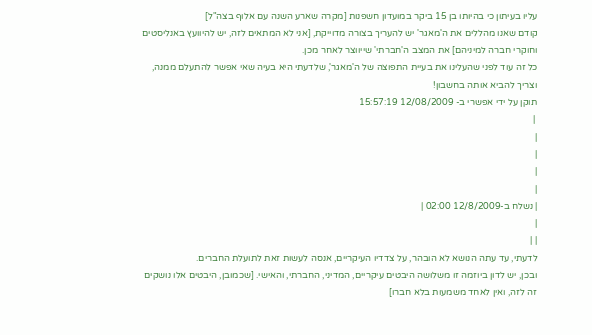עליו בעיתון כי בהיותו בן 15 ביקר במועדון חשפנות [מקרה שארע השנה עם אלוף בצה"ל]
קודם שאנו מהללים את ה'מאגר' יש להעריך בצורה מדוייקת, [אני לא המתאים לזה, יש להיוועץ באנליסטים וחוקרי חברה למיניהם] את המצב ה'חברתי' שייווצר לאחר מכן.
כל זה עוד לפני שהעלינו את בעיית התפוצה של ה'מאגר', שלדעתי היא בעיה שאי אפשר להתעלם ממנה, וצריך להביא אותה בחשבון!
תוקן על ידי אפשרי ב- 12/08/2009 15:57:19
 |
|
|
|
|
| נשלח ב-12/8/2009 02:00 |
|
| |
לדעתי, עד עתה הנושא לא הובהר, על צדדיו העיקריים, אנסה לעשות זאת לתועלת החברים.
ובכן, יש לדון ביוזמה זו משלושה היבטים עיקריים, המדיני, החברתי, והאישי. [שכמובן, היבטים אלו נושקים זה לזה, ואין לאחד משמעות בלא חברו]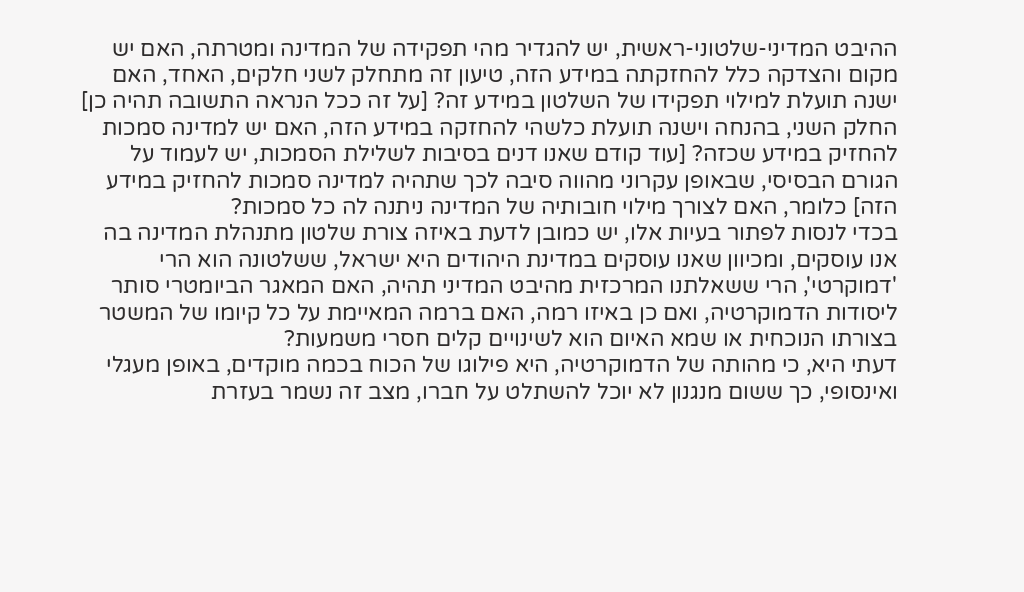ההיבט המדיני-שלטוני-ראשית, יש להגדיר מהי תפקידה של המדינה ומטרתה, האם יש מקום והצדקה כלל להחזקתה במידע הזה, טיעון זה מתחלק לשני חלקים, האחד, האם ישנה תועלת למילוי תפקידו של השלטון במידע זה? [על זה ככל הנראה התשובה תהיה כן] החלק השני, בהנחה וישנה תועלת כלשהי להחזקה במידע הזה, האם יש למדינה סמכות להחזיק במידע שכזה? [עוד קודם שאנו דנים בסיבות לשלילת הסמכות, יש לעמוד על הגורם הבסיסי, שבאופן עקרוני מהווה סיבה לכך שתהיה למדינה סמכות להחזיק במידע הזה] כלומר, האם לצורך מילוי חובותיה של המדינה ניתנה לה כל סמכות?
בכדי לנסות לפתור בעיות אלו, יש כמובן לדעת באיזה צורת שלטון מתנהלת המדינה בה אנו עוסקים, ומכיוון שאנו עוסקים במדינת היהודים היא ישראל, ששלטונה הוא הרי 'דמוקרטי', הרי ששאלתנו המרכזית מהיבט המדיני תהיה, האם המאגר הביומטרי סותר ליסודות הדמוקרטיה, ואם כן באיזו רמה, האם ברמה המאיימת על כל קיומו של המשטר בצורתו הנוכחית או שמא האיום הוא לשינויים קלים חסרי משמעות?
דעתי היא, כי מהותה של הדמוקרטיה, היא פילוגו של הכוח בכמה מוקדים, באופן מעגלי ואינסופי, כך ששום מנגנון לא יוכל להשתלט על חברו, מצב זה נשמר בעזרת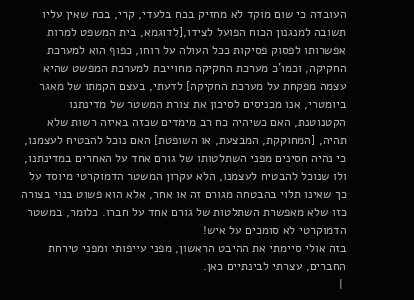העובדה כי שום מוקד לא מחזיק בכח בלעדי, קרי, בכח שאין עליו תשובה למנגנון הכוח הפועל לצידו,[לדוגמא, בית המשפט למרות אפשרותו לפסוק פסיקות ככל העולה על רוחו, כפוף הוא למערכת החקיקה, וכמו'כ מערכת החקיקה מחוייבת למערכת המפשט שהיא עצמה מפקחת על מערכת החקיקה] לדעתי, בעצם הקמתו של מאגר ביומטרי, אנו מכניסים לסיכון את צורת המשטר של מדינתנו הקטנוטנת, האם כשיהיה כח רב מימדים שכזה באיזה רשות שלא תהיה, [המחוקקת, המבצעת, או השופטת] האם נוכל להבטיח לעצמנו, כי נהיה חסינים מפני השתלטותו של גורם אחד על האחרים במדינתנו, ולו שנוכל להבטיח לעצמנו, הלא עקרון המשטר הדמוקרטי מיוסד על כך שאינו תלוי בהבטחה מגורם זה או אחר, אלא הוא פשוט בנוי בצורה כזו שלא מאפשרת השתלטות של גורם אחד על חברו. כלומר, במשטר הדמוקרטי לא סומכים על איש!
בזה אולי סיימתי את ההיבט הראשון, מפני עייפותי ומפני טירחת החברים, עצרתי לבינתיים כאן.
 |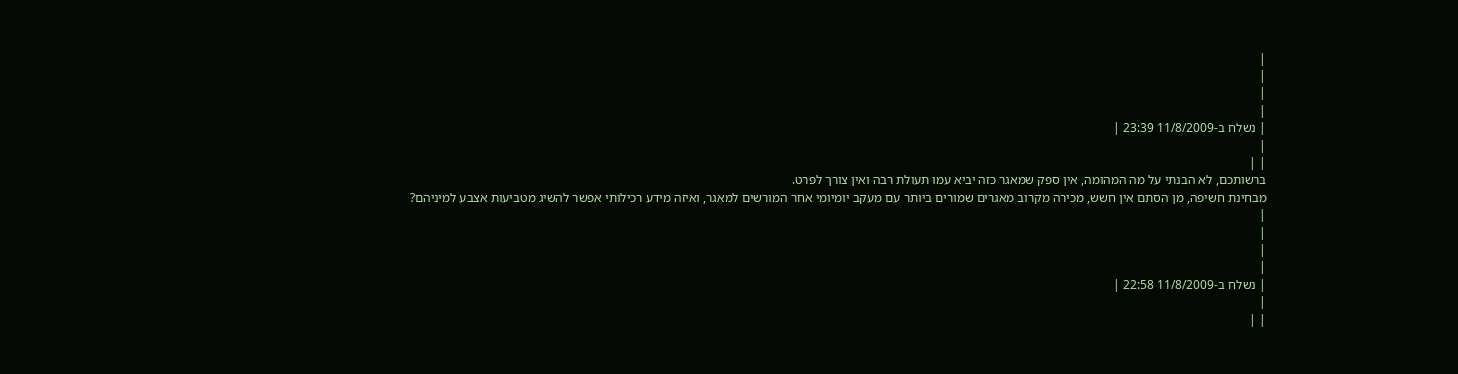|
|
|
|
| נשלח ב-11/8/2009 23:39 |
|
| |
ברשותכם, לא הבנתי על מה המהומה, אין ספק שמאגר כזה יביא עמו תעולת רבה ואין צורך לפרט.
מבחינת חשיפה, מן הסתם אין חשש, מכירה מקרוב מאגרים שמורים ביותר עם מעקב יומיומי אחר המורשים למאגר, ואיזה מידע רכילותי אפשר להשיג מטביעות אצבע למיניהם?
|
|
|
|
| נשלח ב-11/8/2009 22:58 |
|
| |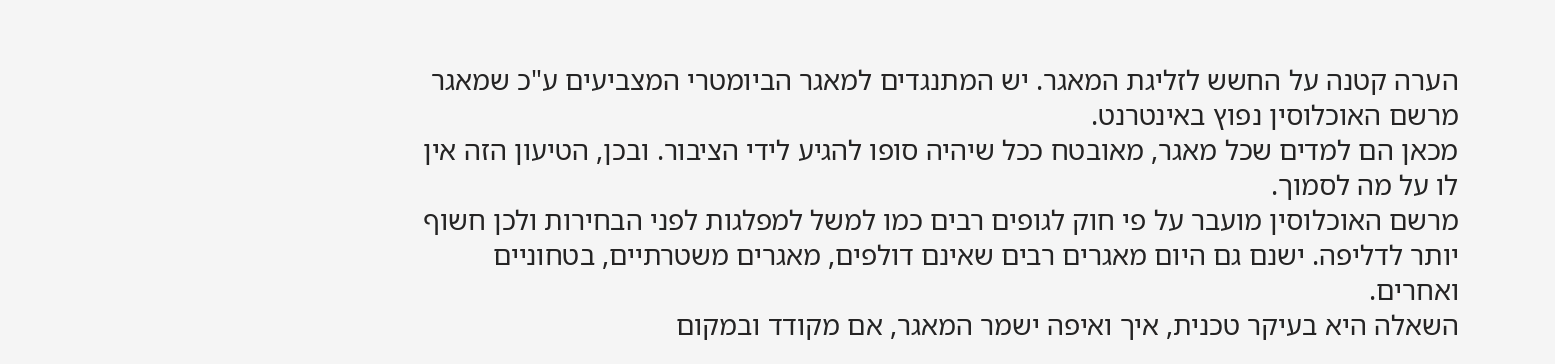הערה קטנה על החשש לזליגת המאגר. יש המתנגדים למאגר הביומטרי המצביעים ע"כ שמאגר מרשם האוכלוסין נפוץ באינטרנט.
מכאן הם למדים שכל מאגר, מאובטח ככל שיהיה סופו להגיע לידי הציבור. ובכן, הטיעון הזה אין לו על מה לסמוך.
מרשם האוכלוסין מועבר על פי חוק לגופים רבים כמו למשל למפלגות לפני הבחירות ולכן חשוף יותר לדליפה. ישנם גם היום מאגרים רבים שאינם דולפים, מאגרים משטרתיים, בטחוניים ואחרים.
השאלה היא בעיקר טכנית, איך ואיפה ישמר המאגר, אם מקודד ובמקום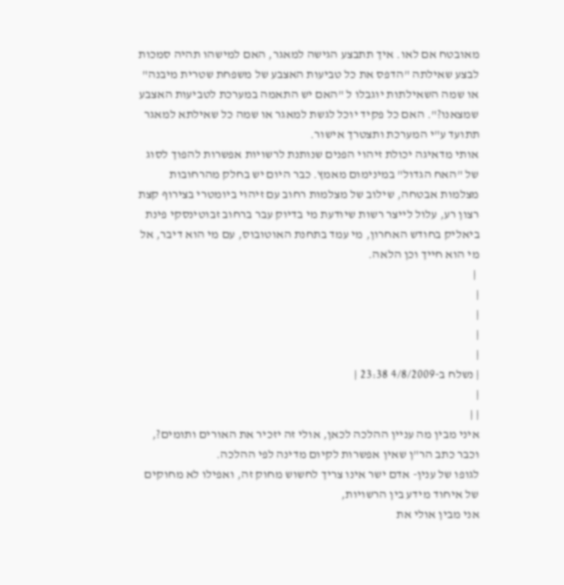מאובטח אם לאו. איך תתבצע הגישה למאגר, האם למישהו תהיה סמכות לבצע שאילתה "הדפס את כל טביעות האצבע של משפחת שטרית מיבנה" או שמה השאילתות יוגבלו ל "האם יש התאמה במערכת לטביעות האצבע שמצאנו?". האם כל פקיד יוכל לגשת למאגר או שמה כל שאילתא למאגר תתועד ע"י המערכת ותצטרך אישור.
אותי מדאיגה יכולת זיהוי הפנים שנותנת לרשויות אפשרות להפוך לסוג של "האח הגדול" במינימום מאמץ. כבר היום יש בחלק מהרחובות מצלמות אבטחה, שילוב של מצלמות רחוב עם זיהוי ביומטרי בצירוף קצת רצון רע, עלול לייצר רשות שיודעת מי בדיוק עבר ברחוב זבוטינסקי פינת ביאליק בחודש האחרון, מי עמד בתחנת האוטובוס, עם מי הוא דיבר, אל מי הוא חייך וכן הלאה.
 |
|
|
|
|
| נשלח ב-4/8/2009 23:38 |
|
| |
איני מבין מה עניין ההלכה לכאן, אולי זה יזכיר את האורים ותומים?, וכבר כתב הר"ן שאין אפשרות לקיום מדינה לפי ההלכה.
לגופו של ענין- אדם ישר אינו צריך לחשוש מחוק זה, ואפילו לא מחוקים של איחוד מידע בין הרשויות,
אני מבין אולי את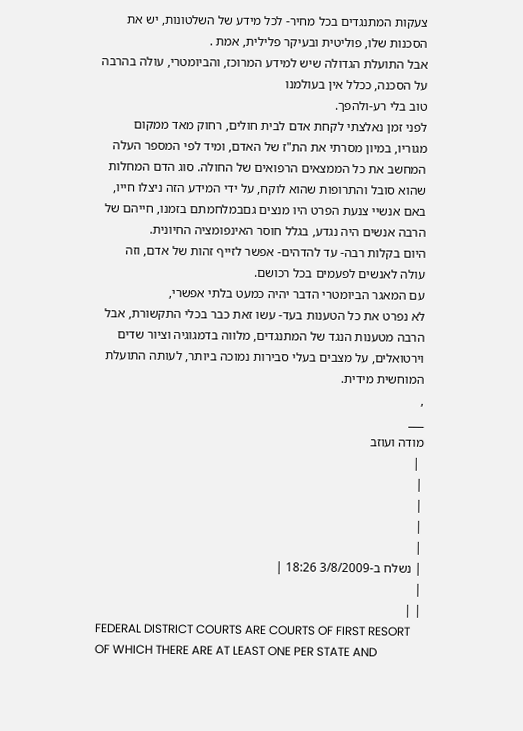צעקות המתנגדים בכל מחיר- לכל מידע של השלטונות, יש את הסכנות שלו, פוליטית ובעיקר פלילית, אמת .
אבל התועלת הגדולה שיש למידע המרוכז, והביומטרי, עולה בהרבה על הסכנה, ככלל אין בעולמנו
טוב בלי רע-ולהפך.
לפני זמן נאלצתי לקחת אדם לבית חולים, רחוק מאד ממקום מגוריו, במיון מסרתי את הת"ז של האדם, ומיד לפי המספר העלה המחשב את כל הממצאים הרפואים של החולה. סוג הדם המחלות שהוא סובל והתרופות שהוא לוקח, על ידי המידע הזה ניצלו חייו, באם אנשיי צנעת הפרט היו מנצים גםבמלחמתם בזמנו, חייהם של הרבה אנשים היה נגדע, בגלל חוסר האינפומציה החיונית.
היום בקלות רבה- עד להדהים- אפשר לזייף זהות של אדם, וזה עולה לאנשים לפעמים בכל רכושם.
עם המאגר הביומטרי הדבר יהיה כמעט בלתי אפשרי,
לא נפרט את כל הטענות בעד- עשו זאת כבר בכלי התקשורת, אבל הרבה מטענות הנגד של המתנגדים, מלווה בדמגוגיה וציור שדים וירטואלים, על מצבים בעלי סבירות נמוכה ביותר, לעותה התועלת המוחשית מידית.
,
___
מודה ועוזב
 |
|
|
|
|
| נשלח ב-3/8/2009 18:26 |
|
| |
FEDERAL DISTRICT COURTS ARE COURTS OF FIRST RESORT OF WHICH THERE ARE AT LEAST ONE PER STATE AND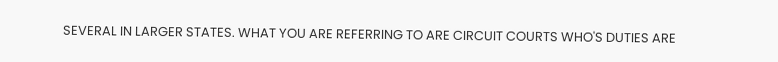SEVERAL IN LARGER STATES. WHAT YOU ARE REFERRING TO ARE CIRCUIT COURTS WHO'S DUTIES ARE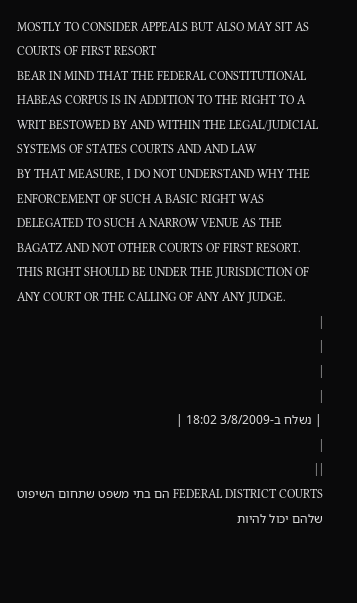MOSTLY TO CONSIDER APPEALS BUT ALSO MAY SIT AS COURTS OF FIRST RESORT
BEAR IN MIND THAT THE FEDERAL CONSTITUTIONAL HABEAS CORPUS IS IN ADDITION TO THE RIGHT TO A WRIT BESTOWED BY AND WITHIN THE LEGAL/JUDICIAL SYSTEMS OF STATES COURTS AND AND LAW
BY THAT MEASURE, I DO NOT UNDERSTAND WHY THE ENFORCEMENT OF SUCH A BASIC RIGHT WAS DELEGATED TO SUCH A NARROW VENUE AS THE BAGATZ AND NOT OTHER COURTS OF FIRST RESORT. THIS RIGHT SHOULD BE UNDER THE JURISDICTION OF ANY COURT OR THE CALLING OF ANY ANY JUDGE.
|
|
|
|
| נשלח ב-3/8/2009 18:02 |
|
| |
FEDERAL DISTRICT COURTS הם בתי משפט שתחום השיפוט שלהם יכול להיות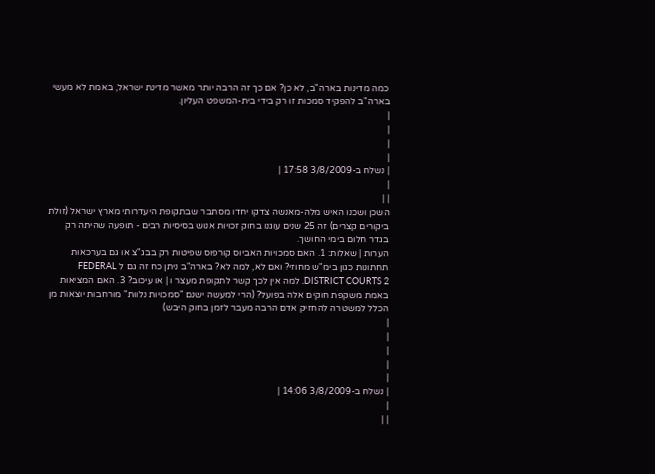כמה מדינות בארה"ב, לא כן? אם כך זה הרבה יותר מאשר מדינת ישראל, באמת לא מעשי בארה"ב להפקיד סמכות זו רק בידי בית-המשפט העליון.
|
|
|
|
| נשלח ב-3/8/2009 17:58 |
|
| |
השכן ושכנו האיש מלה-מאנשה צדקו יחדו מסתבר שבתקופת היעדרותי מארץ ישראל (זולת ביקורים קצרים) זה 25 שנים עוגנו בחוק זכויות אנוש בסיסיות רבים - תופעה שהיתה רק בגדר חלום בימי החושך.
הערות | שאלות: 1. האם סמכויות האביוס קורפוס שפיטות רק בבג"צ או גם בערכאות תחתונות כגון בימ"ש מחוזי? ואם לא, למה לא? בארה"ב ניתן כח זה גם ל FEDERAL DISTRICT COURTS 2. למה אין לכך קשר לתקופת מעצר ו | או עיכוב? 3. האם המציאות באמת משקפת חוקים אלה בפועל? (הרי למעשה ישנם "סמכויות נלוות" מורחבות יוצאות מן הכלל למשטרה להחזיק אדם הרבה מעבר לזמן בחוק היבש)
|
|
|
|
|
| נשלח ב-3/8/2009 14:06 |
|
| |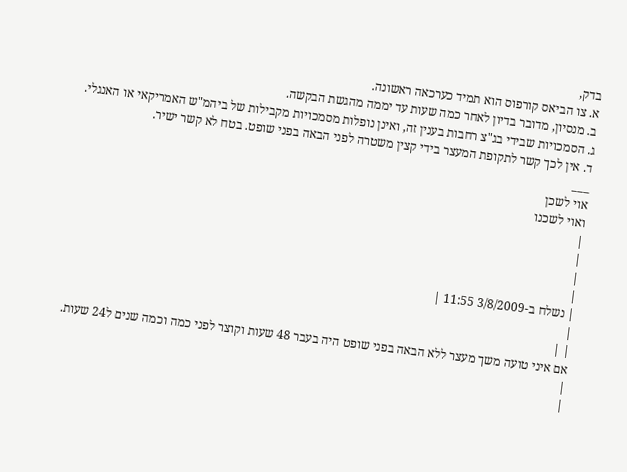בדק,
א. צו הביאס קורפוס הוא תמיד כערכאה ראשונה.
ב. מנסיון, מדובר בדיון לאחר כמה שעות עד יממה מהגשת הבקשה.
ג. הסמכויות שבידי בג"צ רחבות בענין זה, ואינן נופלות מסמכויות מקבילות של ביהמ"ש האמריקאי או האנגלי.
ד. אין לכך קשר לתקופת המעצר בידי קצין משטרה לפני הבאה בפני שופט. בטח לא קשר ישיר.
___
אוי לשכן
ואוי לשכנו
|
|
|
|
| נשלח ב-3/8/2009 11:55 |
|
| |
אם איני טועה משך מעצר ללא הבאה בפני שופט היה בעבר 48 שעות וקוצר לפני כמה וכמה שנים ל24 שעות.
|
|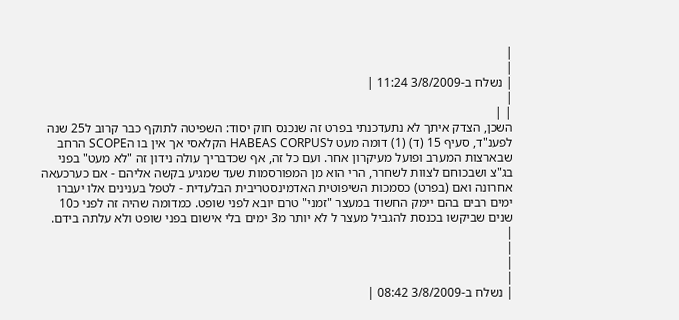|
|
| נשלח ב-3/8/2009 11:24 |
|
| |
השכן, הצדק איתך לא נתעדכנתי בפרט זה שנכנס חוק יסוד: השפיטה לתוקף כבר קרוב ל25 שנה לפענ"ד, סעיף 15 (ד) (1) דומה מעט לHABEAS CORPUS הקלאסי אך אין בו הSCOPE הרחב שבארצות המערב ופועל מעיקרון אחר. ועם כל זה, אף שכדבריך עולה נידון זה "לא מעט" בפני בג"צ ושבכוחם לצוות לשחרר, הרי הוא מן המפורסמות שעד שמגיע בקשה אליהם - אם כערכעאה אחרונה ואם (בפרט) כסמכות השיפוטית האדמינסטריבית הבלעדית - לטפל בענינים אלו יעברו ימים רבים בהם יימק החשוד במעצר "זמני" טרם יובא לפני שופט. כמדומה שהיה זה לפני כ10 שנים שביקשו בכנסת להגביל מעצר ל לא יותר מ3 ימים בלי אישום בפני שופט ולא עלתה בידם.
|
|
|
|
| נשלח ב-3/8/2009 08:42 |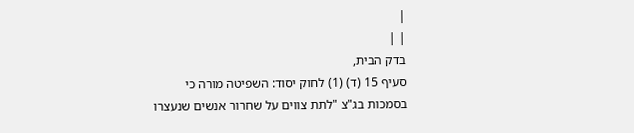|
| |
בדק הבית,
סעיף 15 (ד) (1) לחוק יסוד: השפיטה מורה כי בסמכות בג"צ "לתת צווים על שחרור אנשים שנעצרו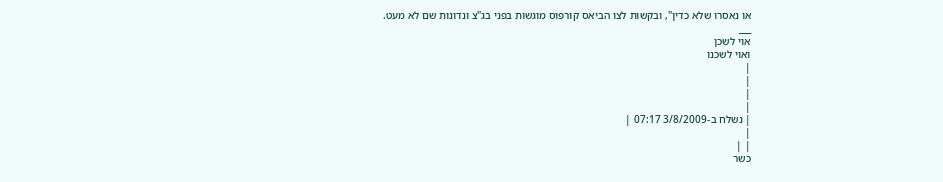או נאסרו שלא כדין", ובקשות לצו הביאס קורפוס מוגשות בפני בג"צ ונדונות שם לא מעט.
___
אוי לשכן
ואוי לשכנו
|
|
|
|
| נשלח ב-3/8/2009 07:17 |
|
| |
כשר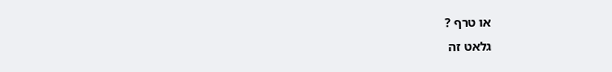או טרף ?
גלאט זה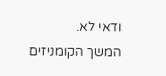ודאי לא.
המשך הקומניזים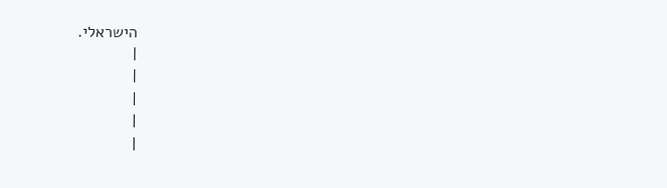הישראלי.
|
|
|
|
|